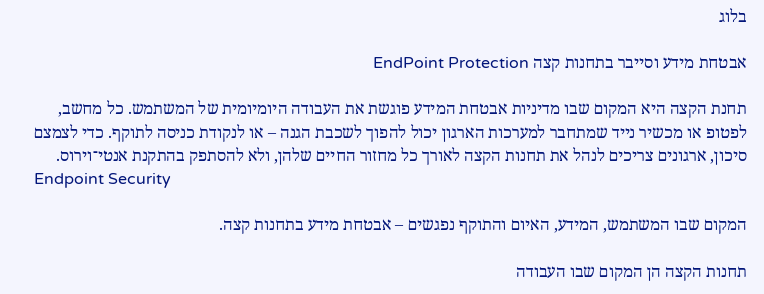בלוג

אבטחת מידע וסייבר בתחנות קצה EndPoint Protection

תחנת הקצה היא המקום שבו מדיניות אבטחת המידע פוגשת את העבודה היומיומית של המשתמש. כל מחשב, לפטופ או מכשיר נייד שמתחבר למערכות הארגון יכול להפוך לשכבת הגנה – או לנקודת כניסה לתוקף. כדי לצמצם סיכון, ארגונים צריכים לנהל את תחנות הקצה לאורך כל מחזור החיים שלהן, ולא להסתפק בהתקנת אנטי־וירוס.
Endpoint Security

המקום שבו המשתמש, המידע, האיום והתוקף נפגשים – אבטחת מידע בתחנות קצה.

תחנות הקצה הן המקום שבו העבודה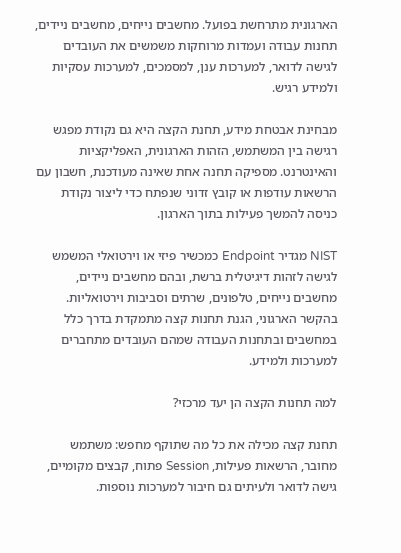הארגונית מתרחשת בפועל. מחשבים נייחים, מחשבים ניידים, תחנות עבודה ועמדות מרוחקות משמשים את העובדים לגישה לדואר, למערכות ענן, למסמכים, למערכות עסקיות ולמידע רגיש.

מבחינת אבטחת מידע, תחנת הקצה היא גם נקודת מפגש רגישה בין המשתמש, הזהות הארגונית, האפליקציות והאינטרנט. מספיקה תחנה אחת שאינה מעודכנת, חשבון עם הרשאות עודפות או קובץ זדוני שנפתח כדי ליצור נקודת כניסה להמשך פעילות בתוך הארגון.

NIST מגדיר Endpoint כמכשיר פיזי או וירטואלי המשמש לגישה לזהות דיגיטלית ברשת, ובהם מחשבים ניידים, מחשבים נייחים, טלפונים, שרתים וסביבות וירטואליות. בהקשר הארגוני, הגנת תחנות קצה מתמקדת בדרך כלל במחשבים ובתחנות העבודה שמהם העובדים מתחברים למערכות ולמידע.

למה תחנות הקצה הן יעד מרכזי?

תחנת קצה מכילה את כל מה שתוקף מחפש: משתמש מחובר, הרשאות פעילות, Session פתוח, קבצים מקומיים, גישה לדואר ולעיתים גם חיבור למערכות נוספות.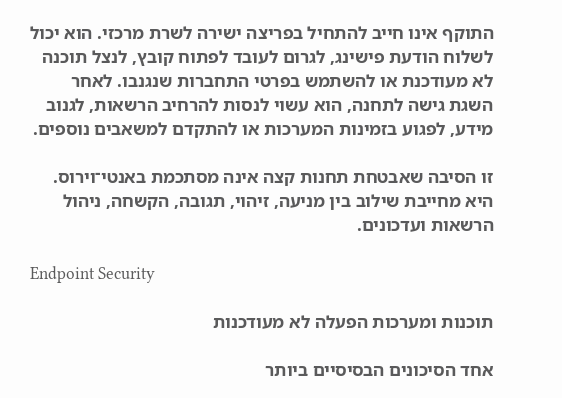התוקף אינו חייב להתחיל בפריצה ישירה לשרת מרכזי. הוא יכול לשלוח הודעת פישינג, לגרום לעובד לפתוח קובץ, לנצל תוכנה לא מעודכנת או להשתמש בפרטי התחברות שנגנבו. לאחר השגת גישה לתחנה, הוא עשוי לנסות להרחיב הרשאות, לגנוב מידע, לפגוע בזמינות המערכות או להתקדם למשאבים נוספים.

זו הסיבה שאבטחת תחנות קצה אינה מסתכמת באנטי־וירוס. היא מחייבת שילוב בין מניעה, זיהוי, תגובה, הקשחה, ניהול הרשאות ועדכונים.

Endpoint Security

תוכנות ומערכות הפעלה לא מעודכנות

אחד הסיכונים הבסיסיים ביותר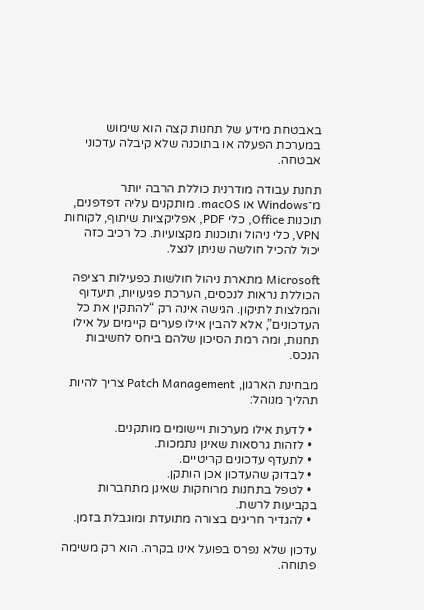באבטחת מידע של תחנות קצה הוא שימוש במערכת הפעלה או בתוכנה שלא קיבלה עדכוני אבטחה.

תחנת עבודה מודרנית כוללת הרבה יותר מ־Windows או macOS. מותקנים עליה דפדפנים, תוכנות Office, כלי PDF, אפליקציות שיתוף, לקוחות VPN, כלי ניהול ותוכנות מקצועיות. כל רכיב כזה יכול להכיל חולשה שניתן לנצל.

Microsoft מתארת ניהול חולשות כפעילות רציפה הכוללת נראות לנכסים, הערכת פגיעויות, תיעדוף והמלצות לתיקון. הגישה אינה רק “להתקין את כל העדכונים”, אלא להבין אילו פערים קיימים על אילו תחנות, ומה רמת הסיכון שלהם ביחס לחשיבות הנכס.

מבחינת הארגון, Patch Management צריך להיות תהליך מנוהל:

  • לדעת אילו מערכות ויישומים מותקנים.
  • לזהות גרסאות שאינן נתמכות.
  • לתעדף עדכונים קריטיים.
  • לבדוק שהעדכון אכן הותקן.
  • לטפל בתחנות מרוחקות שאינן מתחברות בקביעות לרשת.
  • להגדיר חריגים בצורה מתועדת ומוגבלת בזמן.

עדכון שלא נפרס בפועל אינו בקרה. הוא רק משימה פתוחה.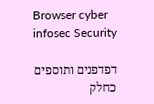Browser cyber infosec Security

דפדפנים ותוספים כחלק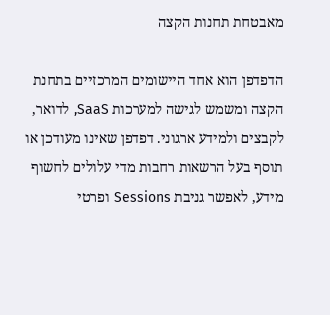מאבטחת תחנות הקצה

הדפדפן הוא אחד היישומים המרכזיים בתחנת הקצה ומשמש לגישה למערכות SaaS, לדואר, לקבצים ולמידע ארגוני. דפדפן שאינו מעודכן או תוסף בעל הרשאות רחבות מדי עלולים לחשוף מידע, לאפשר גניבת Sessions ופרטי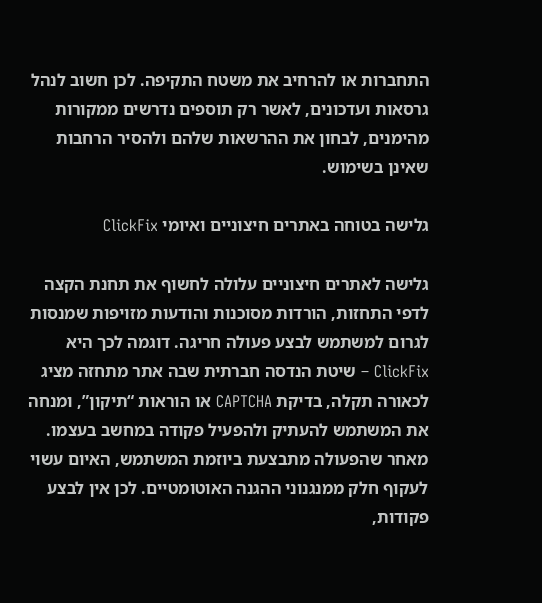התחברות או להרחיב את משטח התקיפה. לכן חשוב לנהל גרסאות ועדכונים, לאשר רק תוספים נדרשים ממקורות מהימנים, לבחון את ההרשאות שלהם ולהסיר הרחבות שאינן בשימוש.

גלישה בטוחה באתרים חיצוניים ואיומי ClickFix

גלישה לאתרים חיצוניים עלולה לחשוף את תחנת הקצה לדפי התחזות, הורדות מסוכנות והודעות מזויפות שמנסות לגרום למשתמש לבצע פעולה חריגה. דוגמה לכך היא ClickFix – שיטת הנדסה חברתית שבה אתר מתחזה מציג לכאורה תקלה, בדיקת CAPTCHA או הוראות “תיקון”, ומנחה את המשתמש להעתיק ולהפעיל פקודה במחשב בעצמו. מאחר שהפעולה מתבצעת ביוזמת המשתמש, האיום עשוי לעקוף חלק ממנגנוני ההגנה האוטומטיים. לכן אין לבצע פקודות,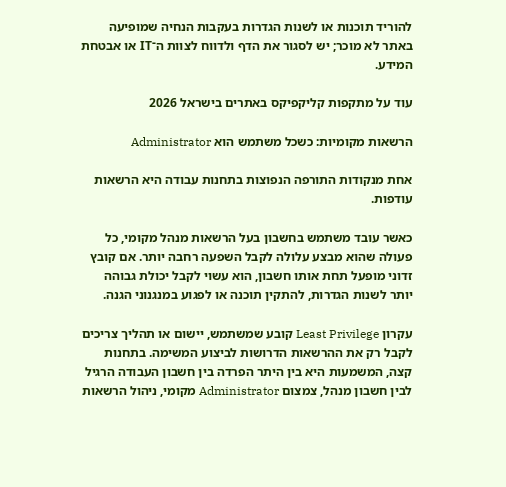להוריד תוכנות או לשנות הגדרות בעקבות הנחיה שמופיעה באתר לא מוכר; יש לסגור את הדף ולדווח לצוות ה־IT או אבטחת המידע.

עוד על מתקפות קליקפיקס באתרים בישראל 2026

הרשאות מקומיות: כשכל משתמש הוא Administrator

אחת מנקודות התורפה הנפוצות בתחנות עבודה היא הרשאות עודפות.

כאשר עובד משתמש בחשבון בעל הרשאות מנהל מקומי, כל פעולה שהוא מבצע עלולה לקבל השפעה רחבה יותר. אם קובץ זדוני מופעל תחת אותו חשבון, הוא עשוי לקבל יכולת גבוהה יותר לשנות הגדרות, להתקין תוכנה או לפגוע במנגנוני הגנה.

עקרון Least Privilege קובע שמשתמש, יישום או תהליך צריכים לקבל רק את ההרשאות הדרושות לביצוע המשימה. בתחנות קצה, המשמעות היא בין היתר הפרדה בין חשבון העבודה הרגיל לבין חשבון מנהל, צמצום Administrator מקומי, ניהול הרשאות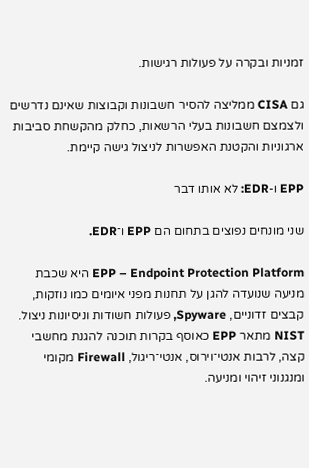זמניות ובקרה על פעולות רגישות.

גם CISA ממליצה להסיר חשבונות וקבוצות שאינם נדרשים ולצמצם חשבונות בעלי הרשאות, כחלק מהקשחת סביבות ארגוניות והקטנת האפשרות לניצול גישה קיימת.

EPP ו-EDR: לא אותו דבר

שני מונחים נפוצים בתחום הם EPP ו־EDR.

EPP – Endpoint Protection Platform היא שכבת מניעה שנועדה להגן על תחנות מפני איומים כמו נוזקות, קבצים זדוניים, Spyware, פעולות חשודות וניסיונות ניצול. NIST מתאר EPP כאוסף בקרות תוכנה להגנת מחשבי קצה, לרבות אנטי־וירוס, אנטי־ריגול, Firewall מקומי ומנגנוני זיהוי ומניעה.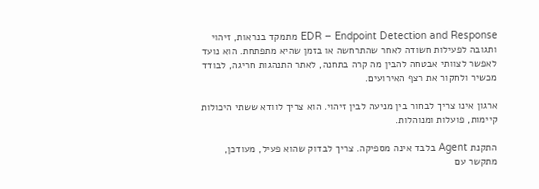EDR – Endpoint Detection and Response מתמקד בנראות, זיהוי ותגובה לפעילות חשודה לאחר שהתרחשה או בזמן שהיא מתפתחת. הוא נועד לאפשר לצוותי אבטחה להבין מה קרה בתחנה, לאתר התנהגות חריגה, לבודד מכשיר ולחקור את רצף האירועים.

ארגון אינו צריך לבחור בין מניעה לבין זיהוי. הוא צריך לוודא ששתי היכולות קיימות, פועלות ומנוהלות.

התקנת Agent בלבד אינה מספיקה. צריך לבדוק שהוא פעיל, מעודכן, מתקשר עם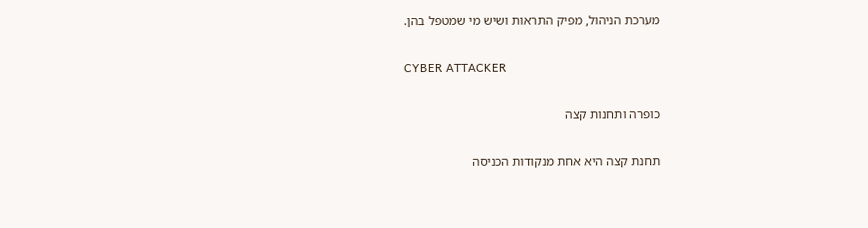מערכת הניהול, מפיק התראות ושיש מי שמטפל בהן.

CYBER ATTACKER

כופרה ותחנות קצה

תחנת קצה היא אחת מנקודות הכניסה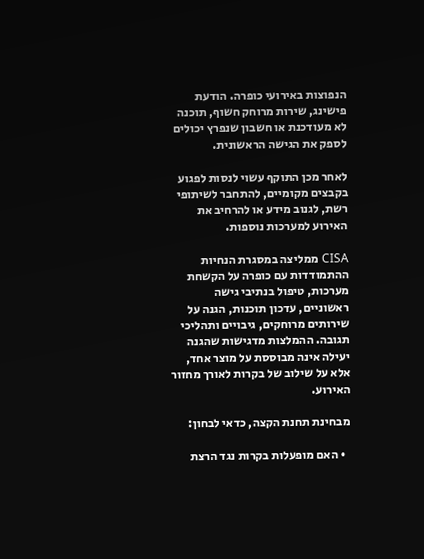הנפוצות באירועי כופרה. הודעת פישינג, שירות מרוחק חשוף, תוכנה לא מעודכנת או חשבון שנפרץ יכולים לספק את הגישה הראשונית.

לאחר מכן התוקף עשוי לנסות לפגוע בקבצים מקומיים, להתחבר לשיתופי רשת, לגנוב מידע או להרחיב את האירוע למערכות נוספות.

CISA ממליצה במסגרת הנחיות ההתמודדות עם כופרה על הקשחת מערכות, טיפול בנתיבי גישה ראשוניים, עדכון תוכנות, הגנה על שירותים מרוחקים, גיבויים ותהליכי תגובה. ההמלצות מדגישות שהגנה יעילה אינה מבוססת על מוצר אחד, אלא על שילוב של בקרות לאורך מחזור האירוע.

מבחינת תחנת הקצה, כדאי לבחון:

  • האם מופעלות בקרות נגד הרצת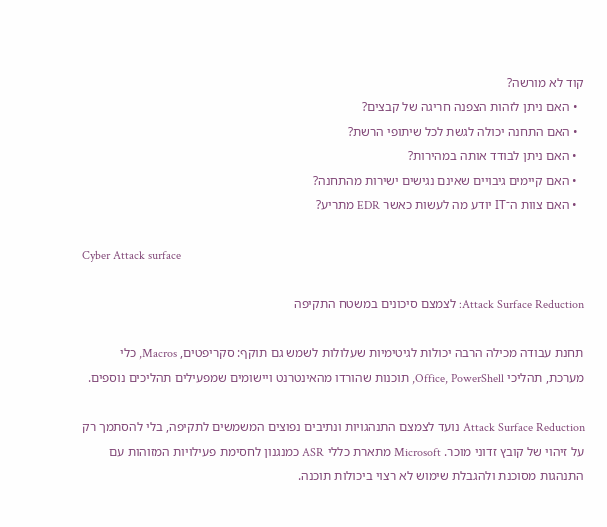קוד לא מורשה?
  • האם ניתן לזהות הצפנה חריגה של קבצים?
  • האם התחנה יכולה לגשת לכל שיתופי הרשת?
  • האם ניתן לבודד אותה במהירות?
  • האם קיימים גיבויים שאינם נגישים ישירות מהתחנה?
  • האם צוות ה־IT יודע מה לעשות כאשר EDR מתריע?

Cyber Attack surface

Attack Surface Reduction: לצמצם סיכונים במשטח התקיפה

תחנת עבודה מכילה הרבה יכולות לגיטימיות שעלולות לשמש גם תוקף: סקריפטים, Macros, כלי מערכת, תהליכי Office, PowerShell, תוכנות שהורדו מהאינטרנט ויישומים שמפעילים תהליכים נוספים.

Attack Surface Reduction נועד לצמצם התנהגויות ונתיבים נפוצים המשמשים לתקיפה, בלי להסתמך רק על זיהוי של קובץ זדוני מוכר. Microsoft מתארת כללי ASR כמנגנון לחסימת פעילויות המזוהות עם התנהגות מסוכנת ולהגבלת שימוש לא רצוי ביכולות תוכנה.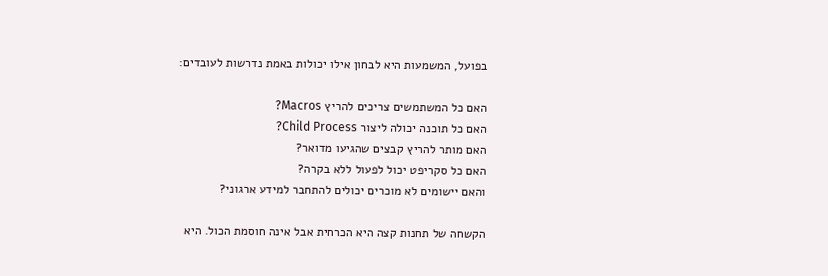בפועל, המשמעות היא לבחון אילו יכולות באמת נדרשות לעובדים:

האם כל המשתמשים צריכים להריץ Macros?
האם כל תוכנה יכולה ליצור Child Process?
האם מותר להריץ קבצים שהגיעו מדואר?
האם כל סקריפט יכול לפעול ללא בקרה?
והאם יישומים לא מוכרים יכולים להתחבר למידע ארגוני?

הקשחה של תחנות קצה היא הכרחית אבל אינה חוסמת הכול. היא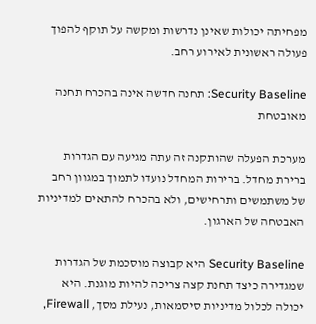מפחיתה יכולות שאינן נדרשות ומקשה על תוקף להפוך פעולה ראשונית לאירוע רחב.

Security Baseline: תחנה חדשה אינה בהכרח תחנה מאובטחת

מערכת הפעלה שהותקנה זה עתה מגיעה עם הגדרות ברירת מחדל. ברירות המחדל נועדו לתמוך במגוון רחב של משתמשים ותרחישים, ולא בהכרח להתאים למדיניות האבטחה של הארגון.

Security Baseline היא קבוצה מוסכמת של הגדרות שמגדירה כיצד תחנת קצה צריכה להיות מוגנת. היא יכולה לכלול מדיניות סיסמאות, נעילת מסך, Firewall,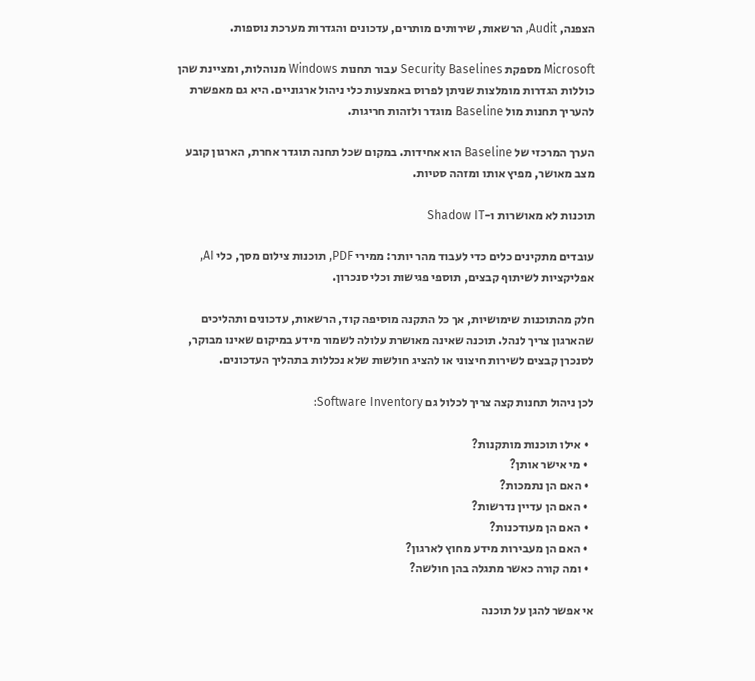הצפנה, Audit, הרשאות, שירותים מותרים, עדכונים והגדרות מערכת נוספות.

Microsoft מספקת Security Baselines עבור תחנות Windows מנוהלות, ומציינת שהן כוללות הגדרות מומלצות שניתן לפרוס באמצעות כלי ניהול ארגוניים. היא גם מאפשרת להעריך תחנות מול Baseline מוגדר ולזהות חריגות.

הערך המרכזי של Baseline הוא אחידות. במקום שכל תחנה תוגדר אחרת, הארגון קובע מצב מאושר, מפיץ אותו ומזהה סטיות.

תוכנות לא מאושרות ו-Shadow IT

עובדים מתקינים כלים כדי לעבוד מהר יותר: ממירי PDF, תוכנות צילום מסך, כלי AI, אפליקציות לשיתוף קבצים, תוספי פגישות וכלי סנכרון.

חלק מהתוכנות שימושיות, אך כל התקנה מוסיפה קוד, הרשאות, עדכונים ותהליכים שהארגון צריך לנהל. תוכנה שאינה מאושרת עלולה לשמור מידע במיקום שאינו מבוקר, לסנכרן קבצים לשירות חיצוני או להציג חולשות שלא נכללות בתהליך העדכונים.

לכן ניהול תחנות קצה צריך לכלול גם Software Inventory:

  • אילו תוכנות מותקנות?
  • מי אישר אותן?
  • האם הן נתמכות?
  • האם הן עדיין נדרשות?
  • האם הן מעודכנות?
  • האם הן מעבירות מידע מחוץ לארגון?
  • ומה קורה כאשר מתגלה בהן חולשה?

אי אפשר להגן על תוכנה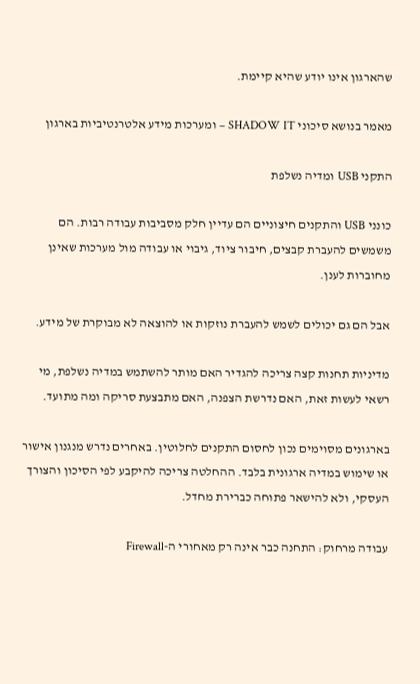שהארגון אינו יודע שהיא קיימת.

מאמר בנושא סיכוני SHADOW IT – ומערכות מידע אלטרנטיביות בארגון

התקני USB ומדיה נשלפת

כונני USB והתקנים חיצוניים הם עדיין חלק מסביבות עבודה רבות. הם משמשים להעברת קבצים, חיבור ציוד, גיבוי או עבודה מול מערכות שאינן מחוברות לענן.

אבל הם גם יכולים לשמש להעברת נוזקות או להוצאה לא מבוקרת של מידע.

מדיניות תחנות קצה צריכה להגדיר האם מותר להשתמש במדיה נשלפת, מי רשאי לעשות זאת, האם נדרשת הצפנה, האם מתבצעת סריקה ומה מתועד.

בארגונים מסוימים נכון לחסום התקנים לחלוטין. באחרים נדרש מנגנון אישור או שימוש במדיה ארגונית בלבד. ההחלטה צריכה להיקבע לפי הסיכון והצורך העסקי, ולא להישאר פתוחה כברירת מחדל.

עבודה מרחוק: התחנה כבר אינה רק מאחורי ה-Firewall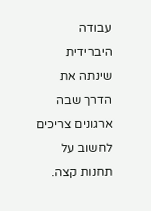עבודה היברידית שינתה את הדרך שבה ארגונים צריכים לחשוב על תחנות קצה.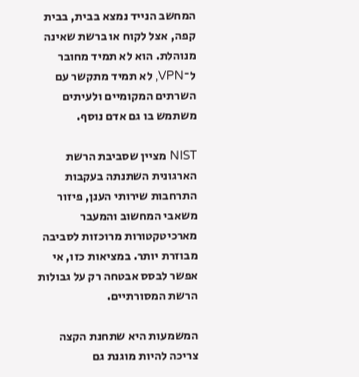המחשב הנייד נמצא בבית, בבית קפה, אצל לקוח או ברשת שאינה מנוהלת. הוא לא תמיד מחובר ל־VPN, לא תמיד מתקשר עם השרתים המקומיים ולעיתים משתמש בו גם אדם נוסף.

NIST מציין שסביבת הרשת הארגונית השתנתה בעקבות התרחבות שירותי הענן, פיזור משאבי המחשוב והמעבר מארכיטקטורות מרוכזות לסביבה מבוזרת יותר. במציאות כזו, אי אפשר לבסס אבטחה רק על גבולות הרשת המסורתיים.

המשמעות היא שתחנת הקצה צריכה להיות מוגנת גם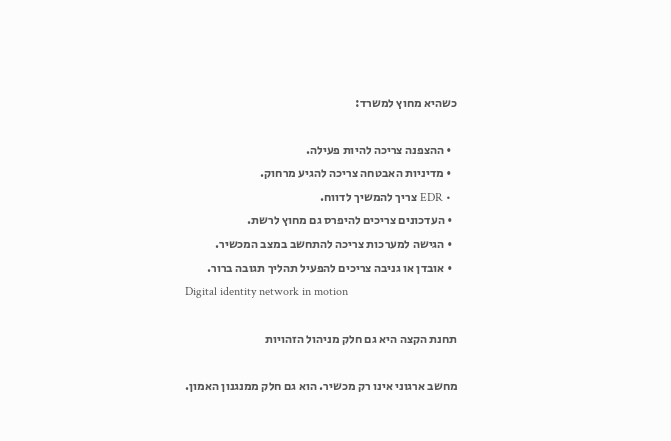כשהיא מחוץ למשרד:

  • ההצפנה צריכה להיות פעילה.
  • מדיניות האבטחה צריכה להגיע מרחוק.
  • EDR צריך להמשיך לדווח.
  • העדכונים צריכים להיפרס גם מחוץ לרשת.
  • הגישה למערכות צריכה להתחשב במצב המכשיר.
  • אובדן או גניבה צריכים להפעיל תהליך תגובה ברור.
Digital identity network in motion

תחנת הקצה היא גם חלק מניהול הזהויות

מחשב ארגוני אינו רק מכשיר. הוא גם חלק ממנגנון האמון.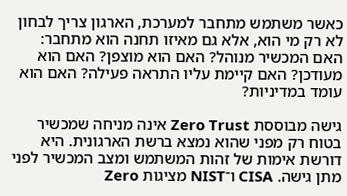כאשר משתמש מתחבר למערכת, הארגון צריך לבחון לא רק מי הוא, אלא גם מאיזו תחנה הוא מתחבר: האם המכשיר מנוהל? האם הוא מוצפן? האם הוא מעודכן? האם קיימת עליו התראה פעילה? האם הוא עומד במדיניות?

גישה מבוססת Zero Trust אינה מניחה שמכשיר בטוח רק מפני שהוא נמצא ברשת הארגונית. היא דורשת אימות של זהות המשתמש ומצב המכשיר לפני מתן גישה. CISA ו־NIST מציגות Zero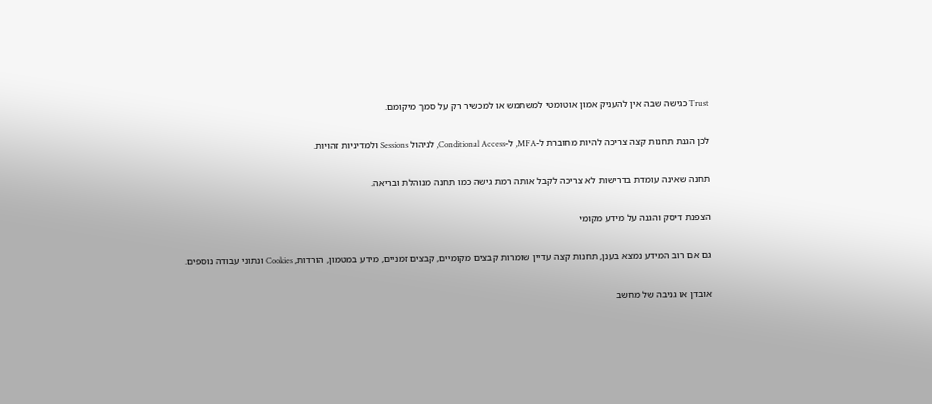Trust כגישה שבה אין להעניק אמון אוטומטי למשתמש או למכשיר רק על סמך מיקומם.

לכן הגנת תחנות קצה צריכה להיות מחוברת ל-MFA, ל-Conditional Access, לניהול Sessions ולמדיניות זהויות.

תחנה שאינה עומדת בדרישות לא צריכה לקבל אותה רמת גישה כמו תחנה מנוהלת ובריאה.

הצפנת דיסק והגנה על מידע מקומי

גם אם רוב המידע נמצא בענן, תחנות קצה עדיין שומרות קבצים מקומיים, קבצים זמניים, מידע במטמון, הורדות, Cookies ונתוני עבודה נוספים.

אובדן או גניבה של מחשב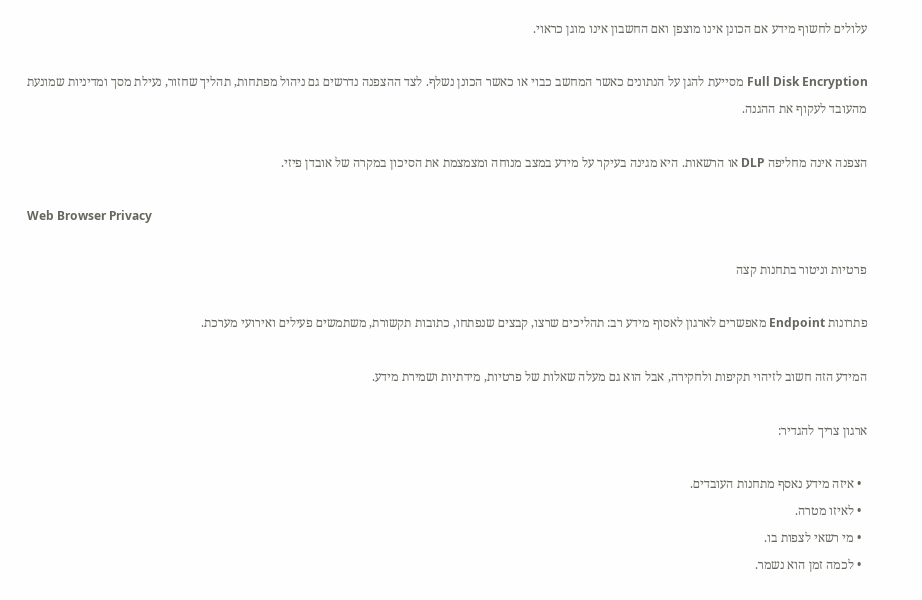עלולים לחשוף מידע אם הכונן אינו מוצפן ואם החשבון אינו מוגן כראוי.

Full Disk Encryption מסייעת להגן על הנתונים כאשר המחשב כבוי או כאשר הכונן נשלף. לצד ההצפנה נדרשים גם ניהול מפתחות, תהליך שחזור, נעילת מסך ומדיניות שמונעת מהעובד לעקוף את ההגנה.

הצפנה אינה מחליפה DLP או הרשאות. היא מגינה בעיקר על מידע במצב מנוחה ומצמצמת את הסיכון במקרה של אובדן פיזי.

Web Browser Privacy

פרטיות וניטור בתחנות קצה

פתרונות Endpoint מאפשרים לארגון לאסוף מידע רב: תהליכים שרצו, קבצים שנפתחו, כתובות תקשורת, משתמשים פעילים ואירועי מערכת.

המידע הזה חשוב לזיהוי תקיפות ולחקירה, אבל הוא גם מעלה שאלות של פרטיות, מידתיות ושמירת מידע.

ארגון צריך להגדיר:

  • איזה מידע נאסף מתחנות העובדים.
  • לאיזו מטרה.
  • מי רשאי לצפות בו.
  • לכמה זמן הוא נשמר.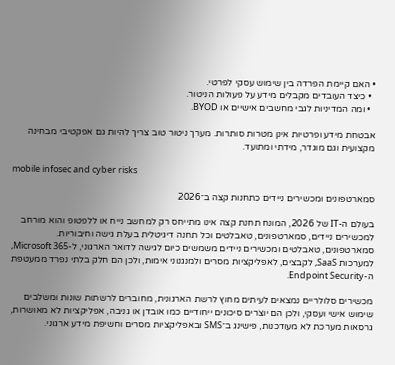• האם קיימת הפרדה בין שימוש עסקי לפרטי.
  • כיצד העובדים מקבלים מידע על פעולות הניטור.
  • ומה המדיניות לגבי מחשבים אישיים או BYOD.

אבטחת מידע ופרטיות אינן מטרות סותרות. מערך ניטור טוב צריך להיות גם אפקטיבי מבחינה מקצועית וגם מוגדר, מידתי ומתועד.

mobile infosec and cyber risks

סמארטפונים ומכשירים ניידים כתחנות קצה ב־2026

בעולם ה-IT של 2026, המונח תחנת קצה אינו מתייחס רק למחשב נייח או ללפטופ והוא מורחב למכשירים ניידים, סמארטפונים, טאבלטים וכל תחנה דיגיטלית בעלת גישה וחיבוריות.
סמארטפונים, טאבלטים ומכשירים ניידים משמשים כיום לגישה לדואר הארגוני, ל-Microsoft 365, למערכות SaaS, לקבצים, לאפליקציות מסרים ולמנגנוני אימות, ולכן הם חלק בלתי נפרד ממעטפת ה-Endpoint Security.

מכשירים סלולריים נמצאים לעיתים מחוץ לרשת הארגונית, מחוברים לרשתות שונות ומשלבים שימוש אישי ועסקי, ולכן הם יוצרים סיכונים ייחודיים כמו אובדן או גניבה, אפליקציות לא מאושרות, גרסאות מערכת לא מעודכנות, פישינג ב־SMS ובאפליקציות מסרים וחשיפת מידע ארגוני.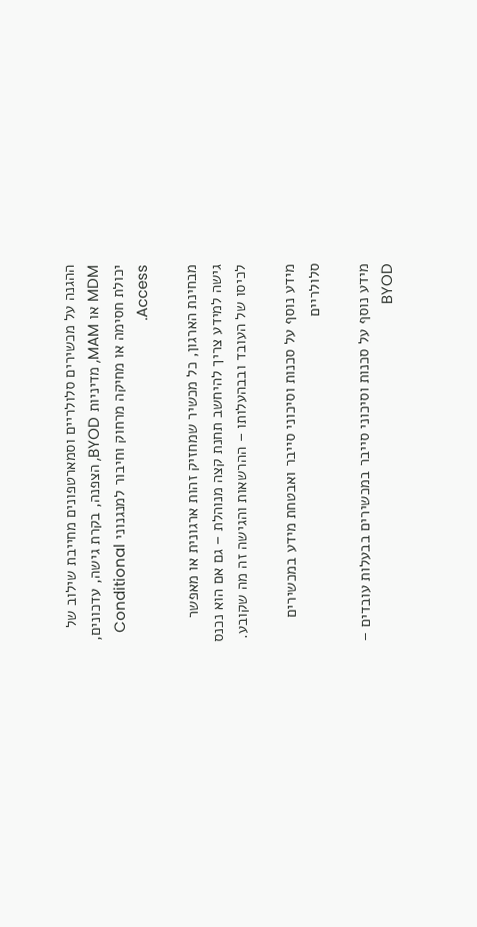ההגנה על מכשירים סלולריים וסמארטפונים מחייבת שילוב של MDM או MAM, מדיניות BYOD, הצפנה, בקרת גישה, עדכונים, יכולת חסימה או מחיקה מרחוק וחיבור למנגנוני Conditional Access.

מבחינת הארגון, כל מכשיר שמחזיק זהות ארגונית או מאפשר גישה למידע צריך להיחשב תחנת קצה מנוהלת – גם אם הוא נכנס לכיסו של העובד ובבהעלותו – ההרשאות והגישה זה מה שקובע.

מידע נוסף על סכנות וסיכוני סייבר ואבטחת מידע במכשירים סלולריים

מידע נוסף על סכנות וסיכוני סייבר במכשירים בבעלות עובדים – BYOD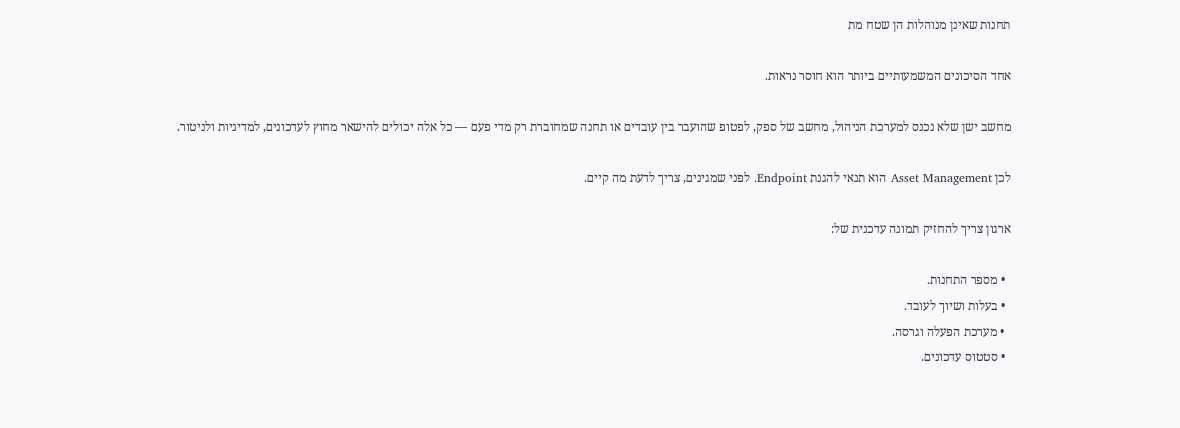תחנות שאינן מנוהלות הן שטח מת

אחד הסיכונים המשמעותיים ביותר הוא חוסר נראות.

מחשב ישן שלא נכנס למערכת הניהול, מחשב של ספק, לפטופ שהועבר בין עובדים או תחנה שמחוברת רק מדי פעם — כל אלה יכולים להישאר מחוץ לעדכונים, למדיניות ולניטור.

לכן Asset Management הוא תנאי להגנת Endpoint. לפני שמגינים, צריך לדעת מה קיים.

ארגון צריך להחזיק תמונה עדכנית של:

  • מספר התחנות.
  • בעלות ושיוך לעובד.
  • מערכת הפעלה וגרסה.
  • סטטוס עדכונים.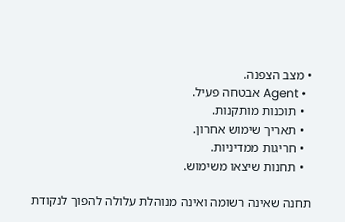• מצב הצפנה.
  • Agent אבטחה פעיל.
  • תוכנות מותקנות.
  • תאריך שימוש אחרון.
  • חריגות ממדיניות.
  • תחנות שיצאו משימוש.

תחנה שאינה רשומה ואינה מנוהלת עלולה להפוך לנקודת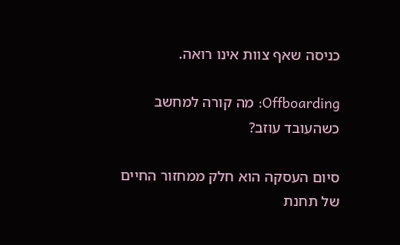כניסה שאף צוות אינו רואה.

Offboarding: מה קורה למחשב כשהעובד עוזב?

סיום העסקה הוא חלק ממחזור החיים של תחנת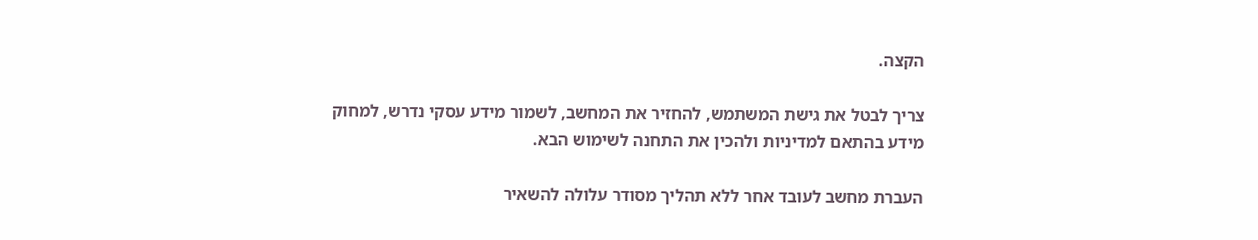הקצה.

צריך לבטל את גישת המשתמש, להחזיר את המחשב, לשמור מידע עסקי נדרש, למחוק מידע בהתאם למדיניות ולהכין את התחנה לשימוש הבא.

העברת מחשב לעובד אחר ללא תהליך מסודר עלולה להשאיר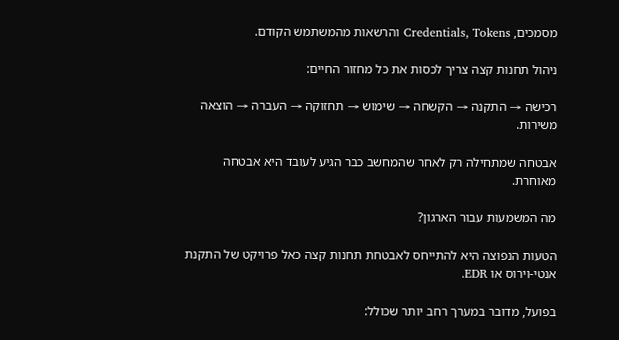מסמכים, Credentials, Tokens והרשאות מהמשתמש הקודם.

ניהול תחנות קצה צריך לכסות את כל מחזור החיים:

רכישה → התקנה → הקשחה → שימוש → תחזוקה → העברה → הוצאה משירות.

אבטחה שמתחילה רק לאחר שהמחשב כבר הגיע לעובד היא אבטחה מאוחרת.

מה המשמעות עבור הארגון?

הטעות הנפוצה היא להתייחס לאבטחת תחנות קצה כאל פרויקט של התקנת אנטי-וירוס או EDR.

בפועל, מדובר במערך רחב יותר שכולל: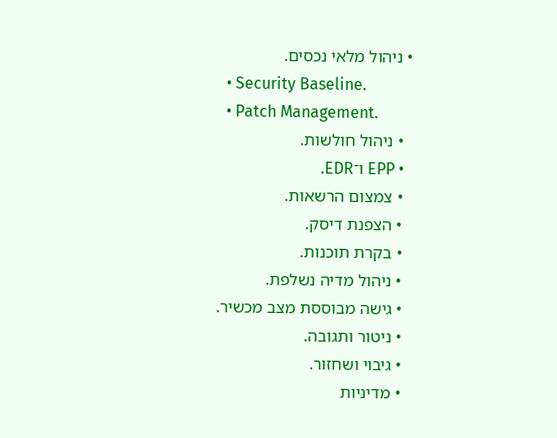• ניהול מלאי נכסים.
  • Security Baseline.
  • Patch Management.
  • ניהול חולשות.
  • EPP ו־EDR.
  • צמצום הרשאות.
  • הצפנת דיסק.
  • בקרת תוכנות.
  • ניהול מדיה נשלפת.
  • גישה מבוססת מצב מכשיר.
  • ניטור ותגובה.
  • גיבוי ושחזור.
  • מדיניות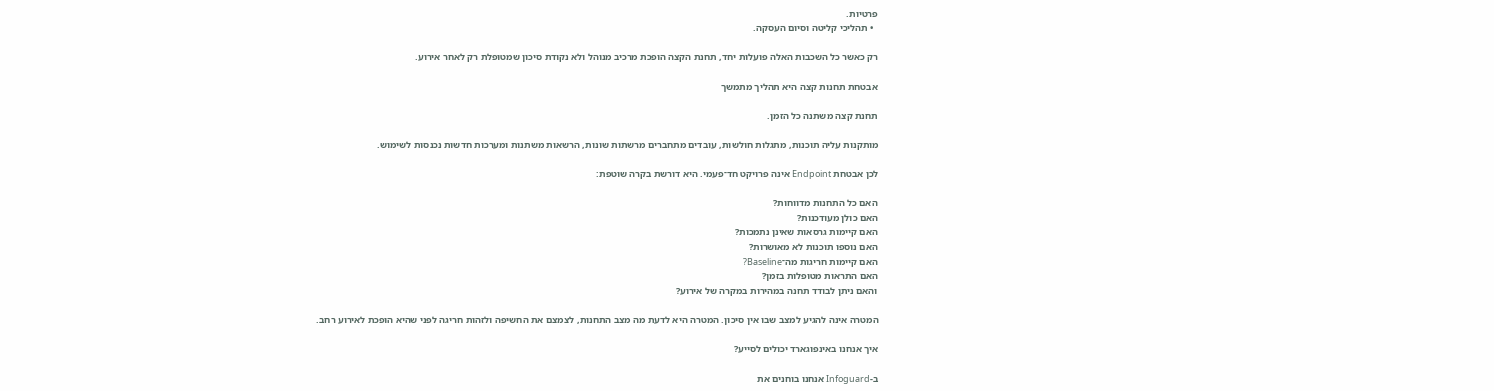פרטיות.
  • תהליכי קליטה וסיום העסקה.

רק כאשר כל השכבות האלה פועלות יחד, תחנת הקצה הופכת מרכיב מנוהל ולא נקודת סיכון שמטופלת רק לאחר אירוע.

אבטחת תחנות קצה היא תהליך מתמשך

תחנת קצה משתנה כל הזמן.

מותקנות עליה תוכנות, מתגלות חולשות, עובדים מתחברים מרשתות שונות, הרשאות משתנות ומערכות חדשות נכנסות לשימוש.

לכן אבטחת Endpoint אינה פרויקט חד־פעמי. היא דורשת בקרה שוטפת:

האם כל התחנות מדווחות?
האם כולן מעודכנות?
האם קיימות גרסאות שאינן נתמכות?
האם נוספו תוכנות לא מאושרות?
האם קיימות חריגות מה־Baseline?
האם התראות מטופלות בזמן?
והאם ניתן לבודד תחנה במהירות במקרה של אירוע?

המטרה אינה להגיע למצב שבו אין סיכון. המטרה היא לדעת מה מצב התחנות, לצמצם את החשיפה ולזהות חריגה לפני שהיא הופכת לאירוע רחב.

איך אנחנו באינפוגארד יכולים לסייע?

ב-Infoguard אנחנו בוחנים את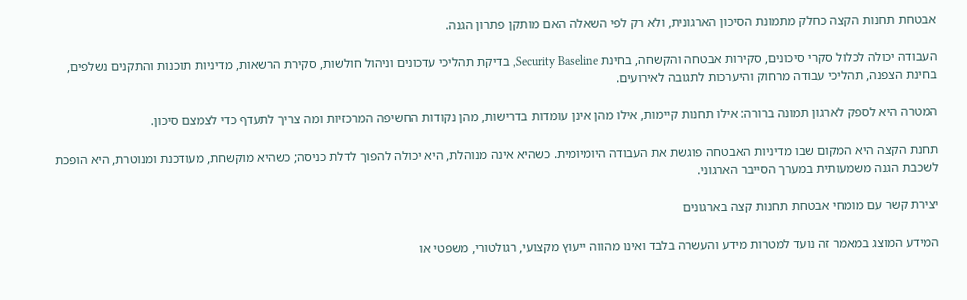אבטחת תחנות הקצה כחלק מתמונת הסיכון הארגונית, ולא רק לפי השאלה האם מותקן פתרון הגנה.

העבודה יכולה לכלול סקרי סיכונים, סקירות אבטחה והקשחה, בחינת Security Baseline, בדיקת תהליכי עדכונים וניהול חולשות, סקירת הרשאות, מדיניות תוכנות והתקנים נשלפים, בחינת הצפנה, תהליכי עבודה מרחוק והיערכות לתגובה לאירועים.

המטרה היא לספק לארגון תמונה ברורה: אילו תחנות קיימות, אילו מהן אינן עומדות בדרישות, מהן נקודות החשיפה המרכזיות ומה צריך לתעדף כדי לצמצם סיכון.

תחנת הקצה היא המקום שבו מדיניות האבטחה פוגשת את העבודה היומיומית. כשהיא אינה מנוהלת, היא יכולה להפוך לדלת כניסה; כשהיא מוקשחת, מעודכנת ומנוטרת, היא הופכת לשכבת הגנה משמעותית במערך הסייבר הארגוני.

יצירת קשר עם מומחי אבטחת תחנות קצה בארגונים

המידע המוצג במאמר זה נועד למטרות מידע והעשרה בלבד ואינו מהווה ייעוץ מקצועי, רגולטורי, משפטי או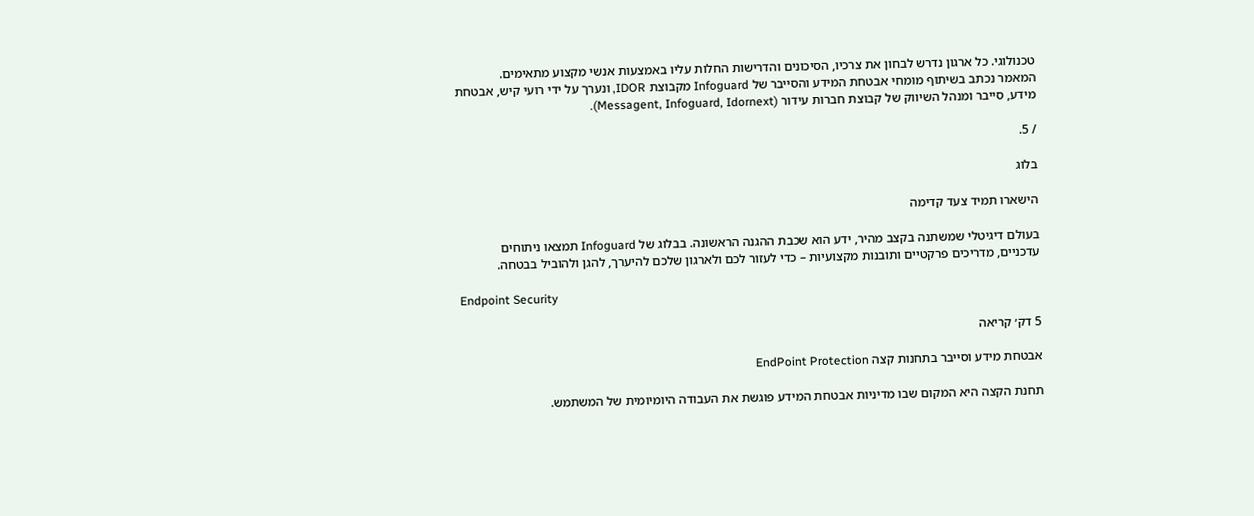טכנולוגי. כל ארגון נדרש לבחון את צרכיו, הסיכונים והדרישות החלות עליו באמצעות אנשי מקצוע מתאימים.
המאמר נכתב בשיתוף מומחי אבטחת המידע והסייבר של Infoguard מקבוצת IDOR, ונערך על ידי רועי קיש, אבטחת מידע, סייבר ומנהל השיווק של קבוצת חברות עידור (Messagent, Infoguard, Idornext).

/ 5.

בלוג

הישארו תמיד צעד קדימה

בעולם דיגיטלי שמשתנה בקצב מהיר, ידע הוא שכבת ההגנה הראשונה. בבלוג של Infoguard תמצאו ניתוחים עדכניים, מדריכים פרקטיים ותובנות מקצועיות – כדי לעזור לכם ולארגון שלכם להיערך, להגן ולהוביל בבטחה.

Endpoint Security

5 דק׳ קריאה

אבטחת מידע וסייבר בתחנות קצה EndPoint Protection

תחנת הקצה היא המקום שבו מדיניות אבטחת המידע פוגשת את העבודה היומיומית של המשתמש.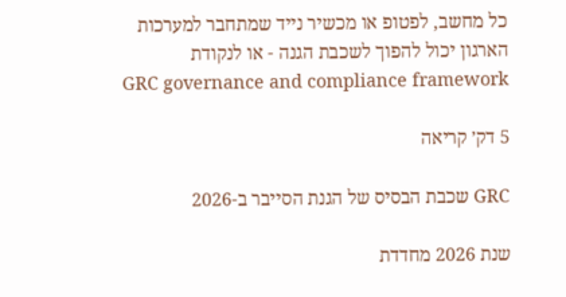כל מחשב, לפטופ או מכשיר נייד שמתחבר למערכות הארגון יכול להפוך לשכבת הגנה - או לנקודת
GRC governance and compliance framework

5 דק׳ קריאה

GRC שכבת הבסיס של הגנת הסייבר ב-2026

שנת 2026 מחדדת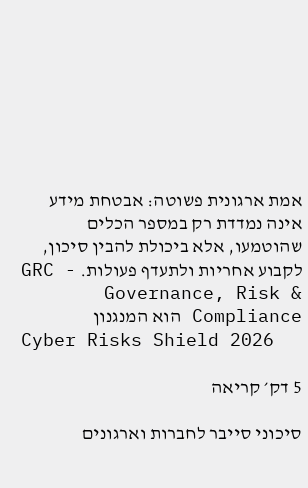אמת ארגונית פשוטה: אבטחת מידע אינה נמדדת רק במספר הכלים שהוטמעו, אלא ביכולת להבין סיכון, לקבוע אחריות ולתעדף פעולות. GRC - Governance, Risk & Compliance הוא המנגנון
Cyber Risks Shield 2026

5 דק׳ קריאה

סיכוני סייבר לחברות וארגונים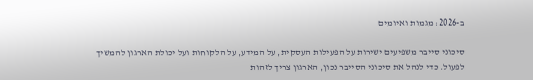ב-2026: מגמות ואיומים

סיכוני סייבר משפיעים ישירות על הפעילות העסקית, על המידע, על הלקוחות ועל יכולת הארגון להמשיך לפעול. כדי לנהל את סיכוני הסייבר נכון, הארגון צריך לזהות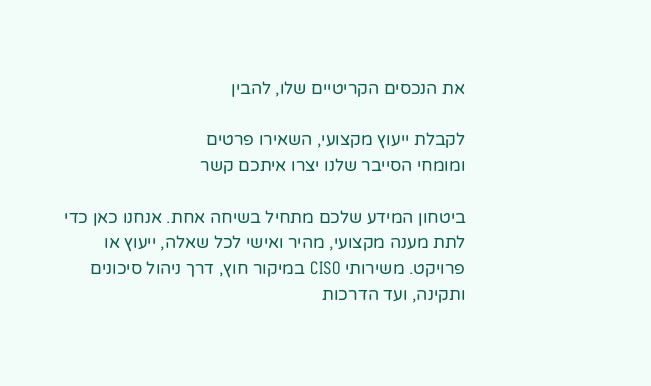את הנכסים הקריטיים שלו, להבין

לקבלת ייעוץ מקצועי, השאירו פרטים
ומומחי הסייבר שלנו יצרו איתכם קשר

ביטחון המידע שלכם מתחיל בשיחה אחת. אנחנו כאן כדי לתת מענה מקצועי, מהיר ואישי לכל שאלה, ייעוץ או פרויקט. משירותי CISO במיקור חוץ, דרך ניהול סיכונים ותקינה, ועד הדרכות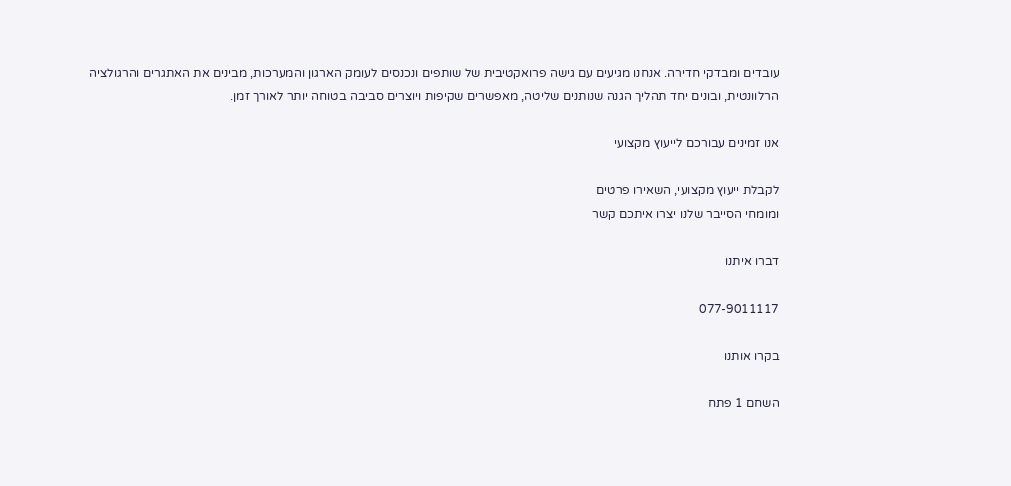עובדים ומבדקי חדירה. אנחנו מגיעים עם גישה פרואקטיבית של שותפים ונכנסים לעומק הארגון והמערכות, מבינים את האתגרים והרגולציה הרלוונטית, ובונים יחד תהליך הגנה שנותנים שליטה, מאפשרים שקיפות ויוצרים סביבה בטוחה יותר לאורך זמן.

אנו זמינים עבורכם לייעוץ מקצועי

לקבלת ייעוץ מקצועי, השאירו פרטים
ומומחי הסייבר שלנו יצרו איתכם קשר

דברו איתנו

077-9011117

בקרו אותנו

השחם 1 פתח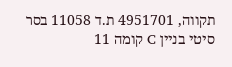תקווה, 4951701 ת.ד 11058 בסר סיטי בניין C קומה 11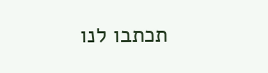תכתבו לנו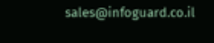sales@infoguard.co.il